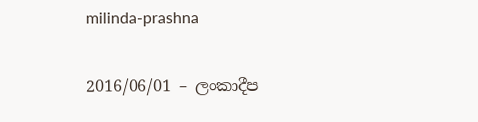milinda-prashna

2016/06/01 – ලංකාදීප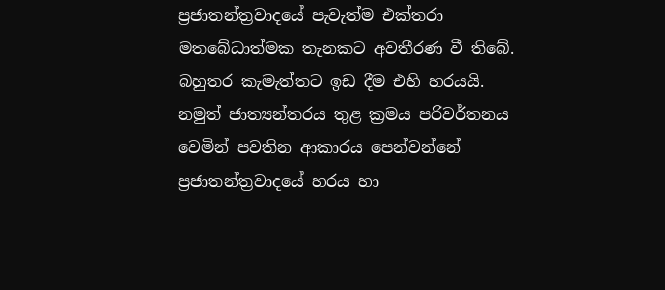ප්‍රජාතන්ත්‍රවාදයේ පැවැත්ම එක්තරා මතබේධාත්මක තැනකට අවතීරණ වී තිබේ. බහුතර කැමැත්තට ඉඩ දීම එහි හරයයි. නමුත් ජාත්‍යන්තරය තුළ ක්‍රමය පරිවර්තනය වෙමින් පවතින ආකාරය පෙන්වන්නේ ප්‍රජාතන්ත්‍රවාදයේ හරය හා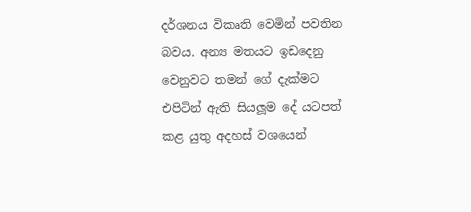දර්ශනය විකෘති වෙමින් පවතින බවය. අන්‍ය මතයට ඉඩදෙනු වෙනුවට තමන් ගේ දැක්මට එපිටින් ඇති සියලූම දේ යටපත් කළ යුතු අදහස් වශයෙන්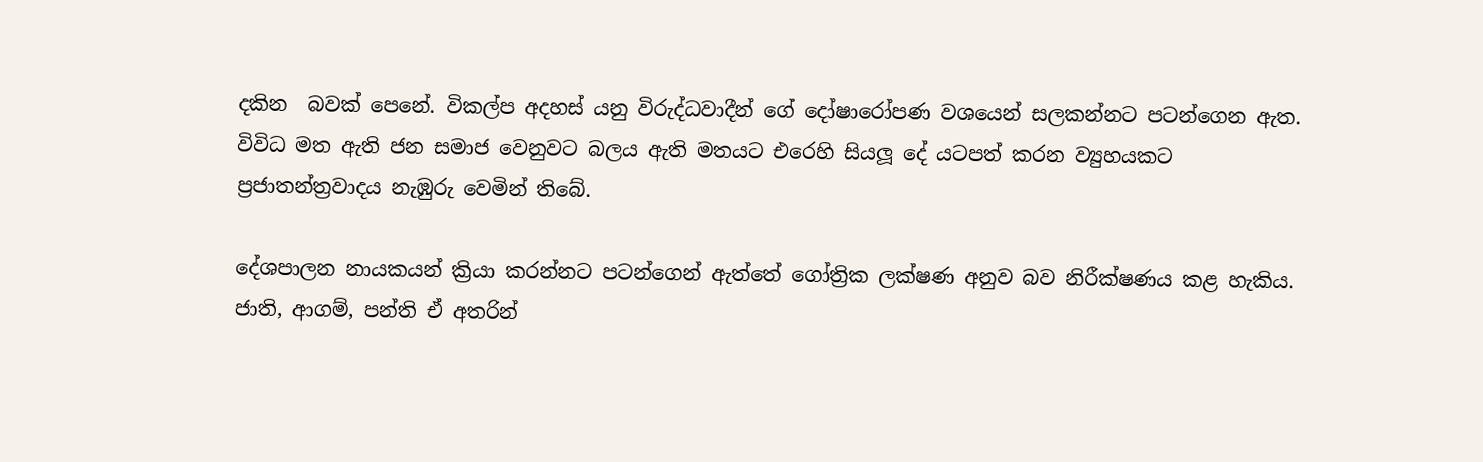දකින  බවක් පෙනේ. විකල්ප අදහස් යනු විරුද්ධවාදීන් ගේ දෝෂාරෝපණ වශයෙන් සලකන්නට පටන්ගෙන ඇත. විවිධ මත ඇති ජන සමාජ වෙනුවට බලය ඇති මතයට එරෙහි සියලූ දේ යටපත් කරන ව්‍යුහයකට ප්‍රජාතන්ත්‍රවාදය නැඹුරු වෙමින් තිබේ.

දේශපාලන නායකයන් ක්‍රියා කරන්නට පටන්ගෙන් ඇත්තේ ගෝත්‍රික ලක්ෂණ අනුව බව නිරීක්ෂණය කළ හැකිය. ජාති, ආගම්, පන්ති ඒ අතරින්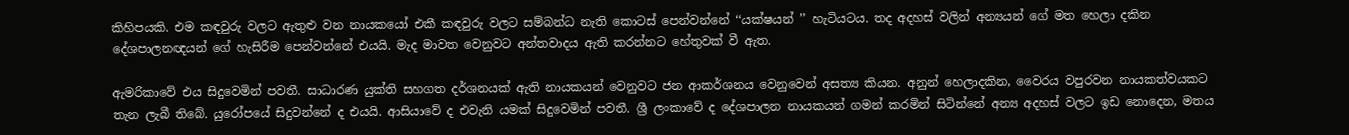කිහිපයකි. එම කඳවුරු වලට ඇතුළු වන නායකයෝ එකී කඳවුරු වලට සම්බන්ධ නැති කොටස් පෙන්වන්නේ ‘‘යක්ෂයන් ’’ හැටියටය. තද අදහස් වලින් අන්‍යයන් ගේ මත හෙලා දකින දේශපාලනඥයන් ගේ හැසිරීම පෙන්වන්නේ එයයි. මැද මාවත වෙනුවට අන්තවාදය ඇති කරන්නට හේතුවක් වී ඇත.

ඇමරිකාවේ එය සිදුවෙමින් පවතී. සාධාරණ යුක්ති සහගත දර්ශනයක් ඇති නායකයන් වෙනුවට ජන ආකර්ශනය වෙනුවෙන් අසත්‍ය කියන. අනුන් හෙලාදකින, වෛරය වපුරවන නායකත්වයකට තැන ලැබී තිබේ. යුරෝපයේ සිදුවන්නේ ද එයයි. ආසියාවේ ද එවැනි යමක් සිදුවෙමින් පවතී. ශ්‍රී ලංකාවේ ද දේශපාලන නායකයන් ගමන් කරමින් සිටින්නේ අන්‍ය අදහස් වලට ඉඩ නොදෙන, මතය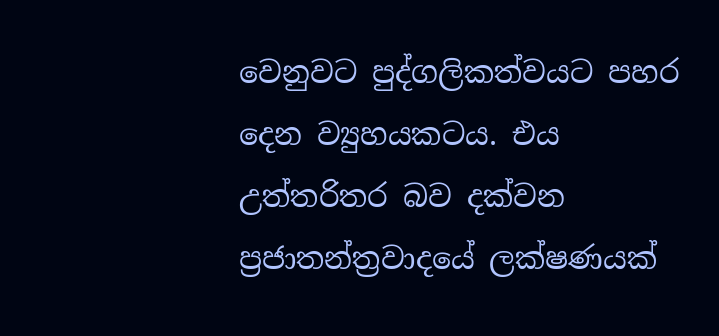වෙනුවට පුද්ගලිකත්වයට පහර දෙන ව්‍යුහයකටය. එය උත්තරිතර බව දක්වන ප්‍රජාතන්ත්‍රවාදයේ ලක්ෂණයක්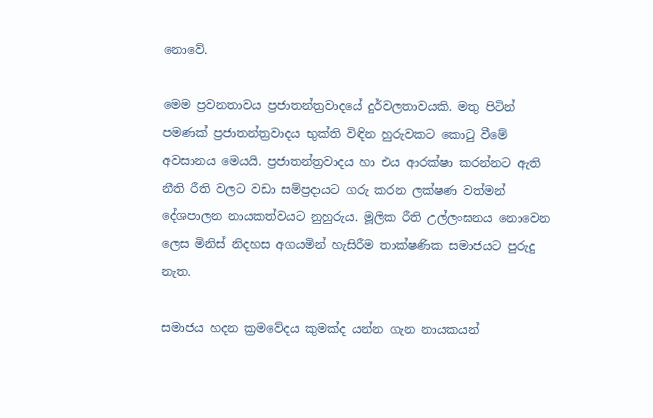නොවේ.

මෙම ප්‍රවනතාවය ප්‍රජාතන්ත්‍රවාදයේ දුර්වලතාවයකි. මතු පිටින් පමණක් ප්‍රජාතන්ත්‍රවාදය භුක්ති විඳින හුරුවකට කොටු වීමේ අවසානය මෙයයි. ප්‍රජාතන්ත්‍රවාදය හා එය ආරක්ෂා කරන්නට ඇති නීති රීති වලට වඩා සම්ප්‍රදායට ගරු කරන ලක්ෂණ වත්මන් දේශපාලන නායකත්වයට නුහුරුය. මූලික රීති උල්ලංඝනය නොවෙන ලෙස මිනිස් නිදහස අගයමින් හැසිරීම තාක්ෂණික සමාජයට පුරුදු නැත.

සමාජය හදන ක්‍රමවේදය කුමක්ද යන්න ගැන නායකයන්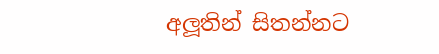අලූතින් සිතන්නට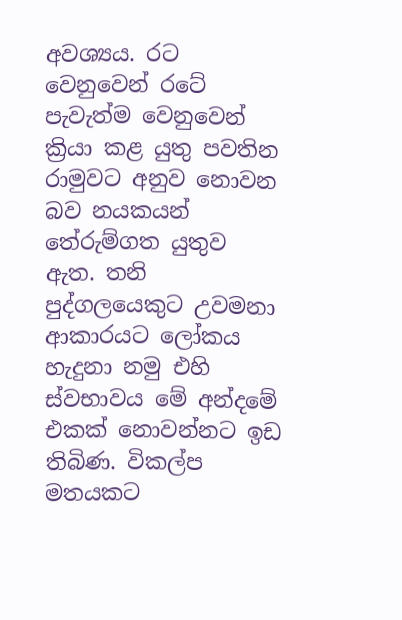අවශ්‍යය. රට වෙනුවෙන් රටේ පැවැත්ම වෙනුවෙන් ක්‍රියා කළ යුතු පවතින රාමුවට අනුව නොවන බව නයකයන් තේරුම්ගත යුතුව ඇත. තනි පුද්ගලයෙකුට උවමනා ආකාරයට ලෝකය හැදුනා නමු එහි ස්වභාවය මේ අන්දමේ එකක් නොවන්නට ඉඩ තිබිණ. විකල්ප මතයකට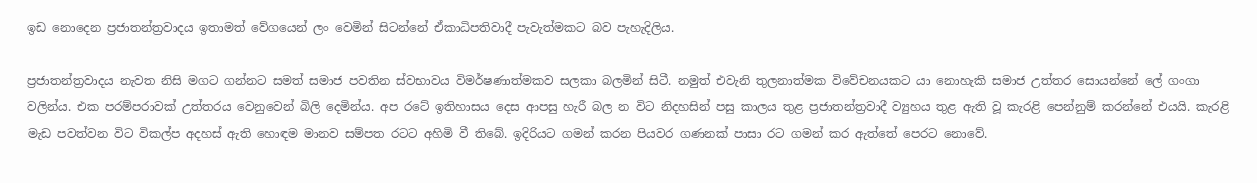ඉඩ නොදෙන ප්‍රජාතන්ත්‍රවාදය ඉතාමත් වේගයෙන් ලං වෙමින් සිටන්නේ ඒකාධිපතිවාදී පැවැත්මකට බව පැහැදිලිය.

ප්‍රජාතන්ත්‍රවාදය නැවත නිසි මගට ගන්නට සමත් සමාජ පවතින ස්වභාවය විමර්ෂණාත්මකව සලකා බලමින් සිටී. නමුත් එවැනි තුලනාත්මක විවේචනයකට යා නොහැකි සමාජ උත්තර සොයන්නේ ලේ ගංගා වලින්ය. එක පරම්පරාවක් උත්තරය වෙනුවෙන් බිලි දෙමින්ය. අප රටේ ඉතිහාසය දෙස ආපසු හැරී බල න විට නිදහසින් පසු කාලය තුළ ප්‍රජාතන්ත්‍රවාදී ව්‍යුහය තුළ ඇති වූ කැරළි පෙන්නුම් කරන්නේ එයයි. කැරළි මැඩ පවත්වන විට විකල්ප අදහස් ඇති හොඳම මානව සම්පත රටට අහිමි වී තිබේ. ඉදිරියට ගමන් කරන පියවර ගණනක් පාසා රට ගමන් කර ඇත්තේ පෙරට නොවේ.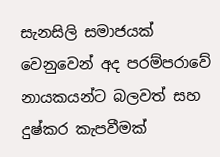සැනසිලි සමාජයක් වෙනුවෙන් අද පරම්පරාවේ නායකයන්ට බලවත් සහ දුෂ්කර කැපවීමක්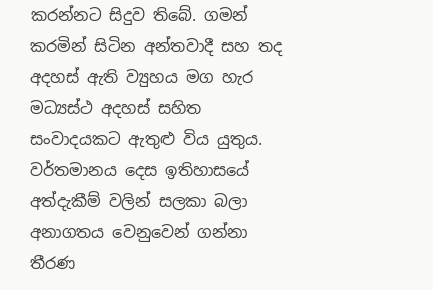කරන්නට සිදුව තිබේ. ගමන් කරමින් සිටින අන්තවාදී සහ තද අදහස් ඇති ව්‍යුහය මග හැර මධ්‍යස්ථ අදහස් සහිත සංවාදයකට ඇතුළු විය යුතුය. වර්තමානය දෙස ඉතිහාසයේ අත්දැකීම් වලින් සලකා බලා අනාගතය වෙනුවෙන් ගන්නා තීරණ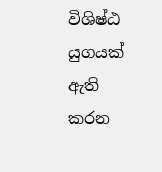විශිෂ්ඨ යුගයක් ඇති කරන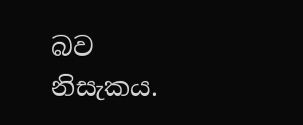බව නිසැකය.